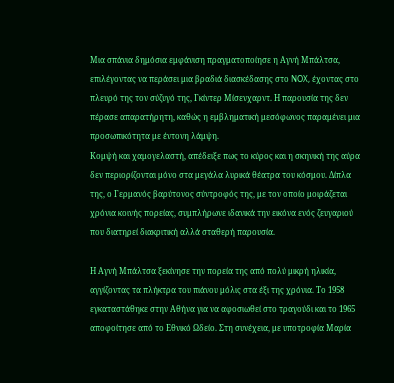Μια σπάνια δημόσια εμφάνιση πραγματοποίησε η Αγνή Μπάλτσα, επιλέγοντας να περάσει μια βραδιά διασκέδασης στο NOX, έχοντας στο πλευρό της τον σύζυγό της, Γκίντερ Μίσενχαρντ. Η παρουσία της δεν πέρασε απαρατήρητη, καθώς η εμβληματική μεσόφωνος παραμένει μια προσωπικότητα με έντονη λάμψη.
Κομψή και χαμογελαστή, απέδειξε πως το κύρος και η σκηνική της αύρα δεν περιορίζονται μόνο στα μεγάλα λυρικά θέατρα του κόσμου. Δίπλα της, ο Γερμανός βαρύτονος σύντροφός της, με τον οποίο μοιράζεται χρόνια κοινής πορείας, συμπλήρωνε ιδανικά την εικόνα ενός ζευγαριού που διατηρεί διακριτική αλλά σταθερή παρουσία.

Η Αγνή Μπάλτσα ξεκίνησε την πορεία της από πολύ μικρή ηλικία, αγγίζοντας τα πλήκτρα του πιάνου μόλις στα έξι της χρόνια. Το 1958 εγκαταστάθηκε στην Αθήνα για να αφοσιωθεί στο τραγούδι και το 1965 αποφοίτησε από το Εθνικό Ωδείο. Στη συνέχεια, με υποτροφία Μαρία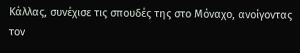Κάλλας, συνέχισε τις σπουδές της στο Μόναχο, ανοίγοντας τον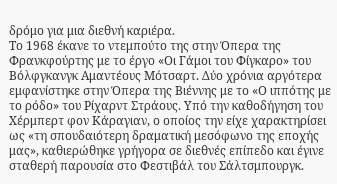δρόμο για μια διεθνή καριέρα.
Το 1968 έκανε το ντεμπούτο της στην Όπερα της Φρανκφούρτης με το έργο «Οι Γάμοι του Φίγκαρο» του Βόλφγκανγκ Αμαντέους Μότσαρτ. Δύο χρόνια αργότερα εμφανίστηκε στην Όπερα της Βιέννης με το «Ο ιππότης με το ρόδο» του Ρίχαρντ Στράους. Υπό την καθοδήγηση του Χέρμπερτ φον Κάραγιαν, ο οποίος την είχε χαρακτηρίσει ως «τη σπουδαιότερη δραματική μεσόφωνο της εποχής μας», καθιερώθηκε γρήγορα σε διεθνές επίπεδο και έγινε σταθερή παρουσία στο Φεστιβάλ του Σάλτσμπουργκ.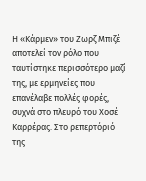Η «Κάρμεν» του Ζωρζ Μπιζέ αποτελεί τον ρόλο που ταυτίστηκε περισσότερο μαζί της, με ερμηνείες που επανέλαβε πολλές φορές, συχνά στο πλευρό του Χοσέ Καρρέρας. Στο ρεπερτόριό της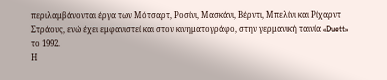περιλαμβάνονται έργα των Μότσαρτ, Ροσίνι, Μασκάνι, Βέρντι, Μπελίνι και Ρίχαρντ Στράους, ενώ έχει εμφανιστεί και στον κινηματογράφο, στην γερμανική ταινία «Duett» το 1992.
Η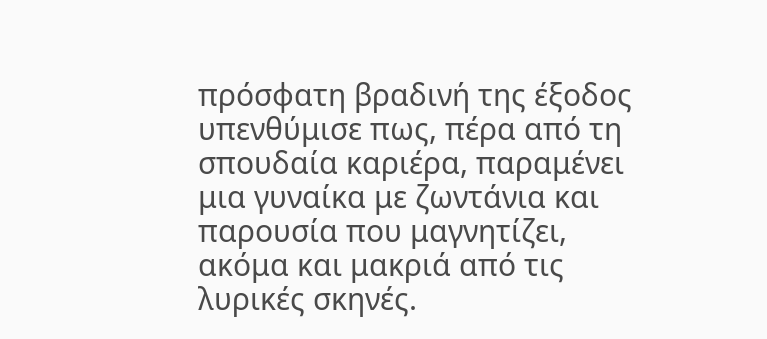πρόσφατη βραδινή της έξοδος υπενθύμισε πως, πέρα από τη σπουδαία καριέρα, παραμένει μια γυναίκα με ζωντάνια και παρουσία που μαγνητίζει, ακόμα και μακριά από τις λυρικές σκηνές.